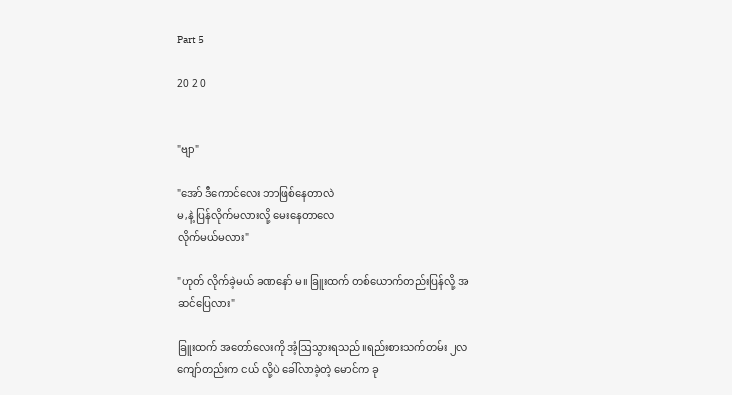Part 5

20 2 0


"ဗျာ"

"အော် ဒီကောင်လေး ဘာဖြစ်နေတာလဲ
မ,နဲ့ ပြန်လိုက်မလားလို့ မေးနေတာလေ
လိုက်မယ်မလား"

"ဟုတ် လိုက်ခဲ့မယ် ခဏနော် မ။ ခြူးထက် တစ်ယောက်တည်းပြန်လို့ အဆင်ပြေလား"

ခြူးထက် အတော်လေးကို အံ့ဩသွားရသည်။ရည်းစားသက်တမ်း ၂လကျော်တည်းက ငယ် လို့ပဲ ခေါ်လာခဲ့တဲ့ မောင်က ခု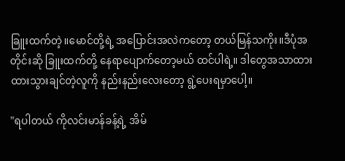ခြူးထက်တဲ့။မောင်တို့ရဲ့ အပြောင်းအလဲကတော့ တယ်မြန်သကိုး။ဒီပုံအတိုင်းဆို ခြူးထက်တို့ နေရာပျောက်တော့မယ် ထင်ပါရဲ့။ ဒါတွေအသာထား ထားသွားချင်တဲ့လူကို နည်းနည်းလေးတော့ ရွဲ့ပေးရမှာပေါ့။

"ရပါတယ် ကိုလင်းမာန်ခန့်ရဲ့ အိမ်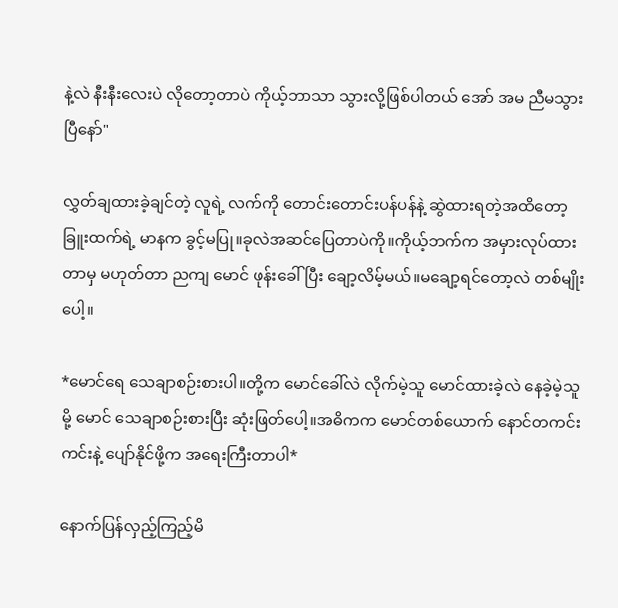နဲ့လဲ နီးနီးလေးပဲ လိုတော့တာပဲ ကိုယ့်ဘာသာ သွားလို့ဖြစ်ပါတယ် အော် အမ ညီမသွားပြီနော်"

လွှတ်ချထားခဲ့ချင်တဲ့ လူရဲ့ လက်ကို တောင်းတောင်းပန်ပန်နဲ့ ဆွဲထားရတဲ့အထိတော့ ခြူးထက်ရဲ့ မာနက ခွင့်မပြု။ခုလဲအဆင်ပြေတာပဲကို။ကိုယ့်ဘက်က အမှားလုပ်ထားတာမှ မဟုတ်တာ ညကျ မောင် ဖုန်းခေါ်ပြီး ချော့လိမ့်မယ်။မချော့ရင်တော့လဲ တစ်မျိုးပေါ့။

*မောင်ရေ သေချာစဉ်းစားပါ။တို့က မောင်ခေါ်လဲ လိုက်မဲ့သူ မောင်ထားခဲ့လဲ နေခဲ့မဲ့သူမို့ မောင် သေချာစဉ်းစားပြီး ဆုံးဖြတ်ပေါ့။အဓိကက မောင်တစ်ယောက် နောင်တကင်းကင်းနဲ့ ပျော်နိုင်ဖို့က အရေးကြီးတာပါ*

နောက်ပြန်လှည့်ကြည့်မိ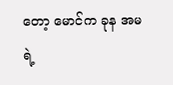တော့ မောင်က ခုန အမရဲ့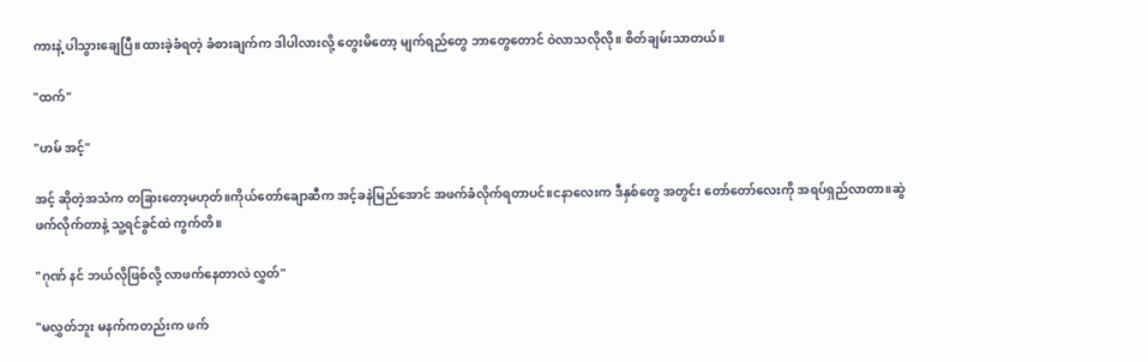ကားနဲ့ ပါသွားချေပြီ။ထားခဲ့ခံရတဲ့ ခံစားချက်က ဒါပါလားလို့ တွေးမိတော့ မျက်ရည်တွေ ဘာတွေတောင် ဝဲလာသလိုလို။ စိတ်ချမ်းသာတယ်။

"ထက်"

"ဟမ် အင့်"

အင့် ဆိုတဲ့အသံက တခြားတော့မဟုတ်။ကိုယ်တော်ချောဆီက အင့်ခနဲမြည်အောင် အဖက်ခံလိုက်ရတာပင်။ငနာလေးက ဒီနှစ်တွေ အတွင်း တော်‌တော်လေးကို အရပ်ရှည်လာတာ။ဆွဲဖက်လိုက်တာနဲ့ သူ့ရင်ခွင်ထဲ ကွက်တိ။

"ဂုဏ် နင် ဘယ်လိုဖြစ်လို့ လာဖက်နေတာလဲ လွှတ်"

"မလွှတ်ဘူး မနက်ကတည်းက ဖက်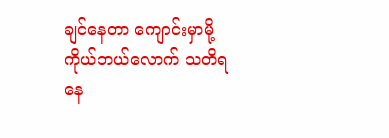ချင်နေတာ ကျောင်းမှာမို့
ကိုယ်ဘယ်လောက် သတိရနေ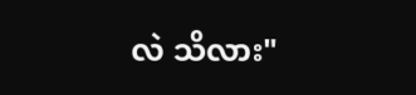လဲ သိလား"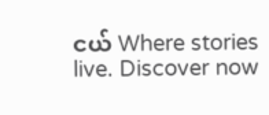ငယ် Where stories live. Discover now